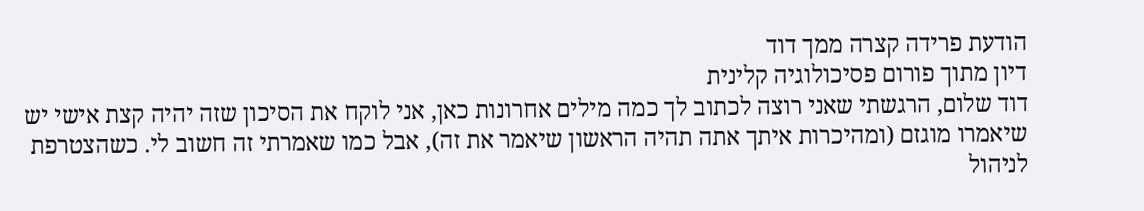הודעת פרידה קצרה ממך דוד
דיון מתוך פורום פסיכולוגיה קלינית
דוד שלום, הרגשתי שאני רוצה לכתוב לך כמה מילים אחרונות כאן, אני לוקח את הסיכון שזה יהיה קצת אישי יש שיאמרו מוגזם (ומהיכרות איתך אתה תהיה הראשון שיאמר את זה), אבל כמו שאמרתי זה חשוב לי. כשהצטרפת לניהול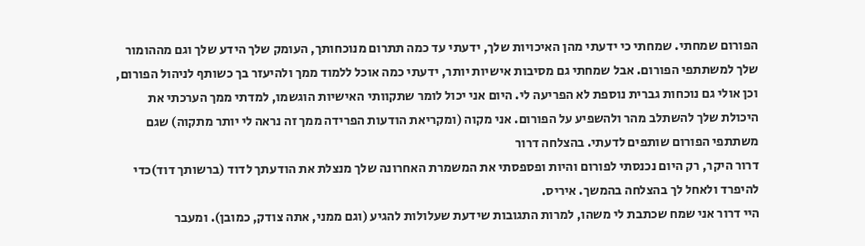הפורום שמחתי. שמחתי כי ידעתי מהן האיכויות שלך, ידעתי עד כמה תתרום מנוכחותך, העומק שלך הידע שלך וגם מההומור שלך למשתתפי הפורום. אבל שמחתי גם מסיבות אישיות יותר, ידעתי כמה אוכל ללמוד ממך ולהיעזר בך כשותף לניהול הפורום, וכן אולי גם נוכחות גברית נוספת לא הפריעה לי. היום אני יכול לומר שתקוותי האישיות הוגשמו, למדתי ממך הערכתי את היכולת שלך להשתלב מהר ולהשפיע על הפורום. אני מקוה (ומקריאת הודעות הפרידה ממך זה נראה לי יותר מתקוה) שגם משתתפי הפורום שותפים לדעתי. בהצלחה דרור
דרור היקר, רק היום נכנסתי לפורום והיות ופספסתי את המשמרת האחרונה שלך מנצלת את הודעתך לדוד (ברשותך דוד)כדי להיפרד ולאחל לך בהצלחה בהמשך. איריס.
היי דרור אני שמח שכתבת לי משהו, למרות התגובות שידעת שעלולות להגיע (וגם ממני, אתה צודק, כמובן). ומעבר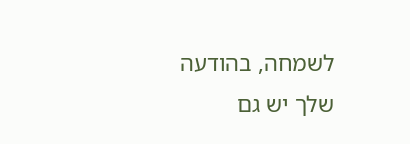לשמחה, בהודעה שלך יש גם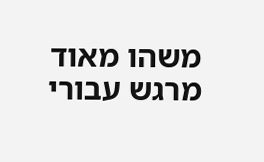משהו מאוד מרגש עבורי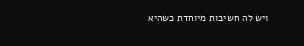ויש לה חשיבות מיוחדת כשהיא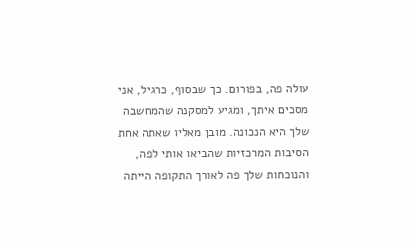עולה פה, בפורום. כך שבסוף, כרגיל, אני מסכים איתך, ומגיע למסקנה שהמחשבה שלך היא הנכונה. מובן מאליו שאתה אחת הסיבות המרכזיות שהביאו אותי לפה, והנוכחות שלך פה לאורך התקופה הייתה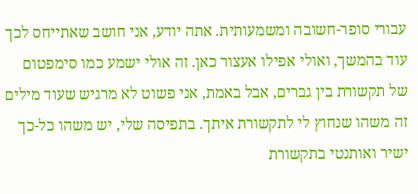עבורי סופר-חשובה ומשמעותית. אתה יודע, אני חושב שאתייחס לכך עוד בהמשך, ואולי אפילו אעצור כאן. זה אולי ישמע כמו סימפטום של תקשורת בין גברים, אבל באמת, אני פשוט לא מרגיש שעוד מילים זה משהו שנחוץ לי לתקשורת איתך. בתפיסה שלי, יש משהו כל-כך ישיר ואותנטי בתקשורת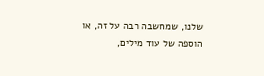שלנו, שמחשבה רבה על זה, או הוספה של עוד מילים,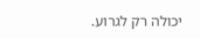יכולה רק לגרוע.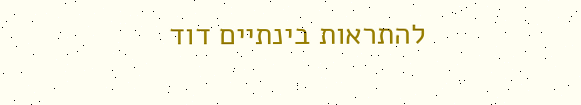להתראות בינתיים דוד